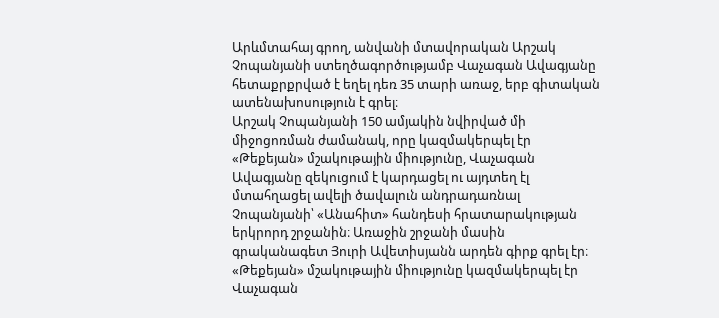Արևմտահայ գրող, անվանի մտավորական Արշակ Չոպանյանի ստեղծագործությամբ Վաչագան Ավագյանը հետաքրքրված է եղել դեռ 35 տարի առաջ, երբ գիտական ատենախոսություն է գրել։
Արշակ Չոպանյանի 150 ամյակին նվիրված մի միջոցոռման ժամանակ, որը կազմակերպել էր «Թեքեյան» մշակութային միությունը, Վաչագան Ավագյանը զեկուցում է կարդացել ու այդտեղ էլ մտահղացել ավելի ծավալուն անդրադառնալ Չոպանյանի՝ «Անահիտ» հանդեսի հրատարակության երկրորդ շրջանին։ Առաջին շրջանի մասին գրականագետ Յուրի Ավետիսյանն արդեն գիրք գրել էր։
«Թեքեյան» մշակութային միությունը կազմակերպել էր Վաչագան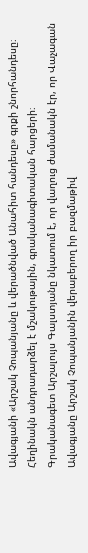Ավագյանի «Արշակ Չոպանյանը և վերածնված Անահիտ հանդեսը» գրքի շնորհանդեսը։ Հեղինակն անդրադարձել է մշակութային, գրականագիտական հարցերի։
Գրականագետ Արշալույս Գալստյանը նկատում է, որ վաղուց ժամանակն էր, որ Վաչագան Ավագյանը Արշակ Չոպանյանին վերաբերող իր բազմաթիվ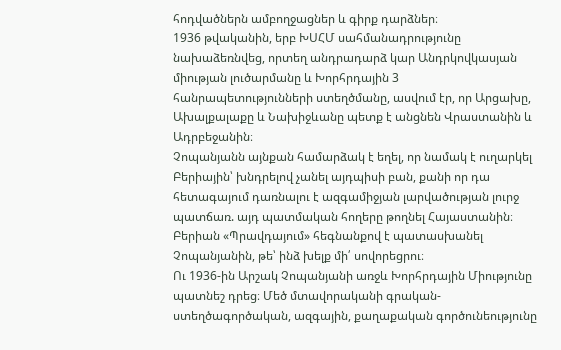հոդվածներն ամբողջացներ և գիրք դարձներ։
1936 թվականին, երբ ԽՍՀՄ սահմանադրությունը նախաձեռնվեց, որտեղ անդրադարձ կար Անդրկովկասյան միության լուծարմանը և Խորհրդային 3 հանրապետությունների ստեղծմանը, ասվում էր, որ Արցախը, Ախալքալաքը և Նախիջևանը պետք է անցնեն Վրաստանին և Ադրբեջանին։
Չոպանյանն այնքան համարձակ է եղել, որ նամակ է ուղարկել Բերիային՝ խնդրելով չանել այդպիսի բան, քանի որ դա հետագայում դառնալու է ազգամիջյան լարվածության լուրջ պատճառ. այդ պատմական հողերը թողնել Հայաստանին։
Բերիան «Պրավդայում» հեգնանքով է պատասխանել Չոպանյանին, թե՝ ինձ խելք մի՛ սովորեցրու։
Ու 1936-ին Արշակ Չոպանյանի առջև Խորհրդային Միությունը պատնեշ դրեց։ Մեծ մտավորականի գրական-ստեղծագործական, ազգային, քաղաքական գործունեությունը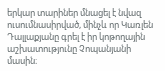երկար տարիներ մնացել է նվազ ուսումնասիրված, մինչև որ Կառլեն Դալլաքյանը գրել է իր կոթողային աշխատությունը Չոպանյանի մասին։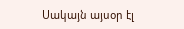Սակայն այսօր էլ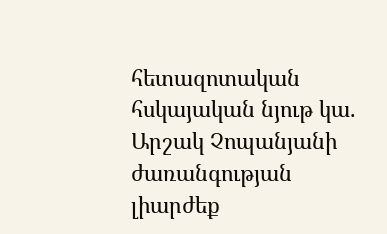հետազոտական հսկայական նյութ կա. Արշակ Չոպանյանի ժառանգության լիարժեք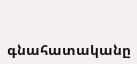գնահատականը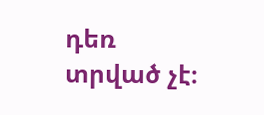դեռ տրված չէ։